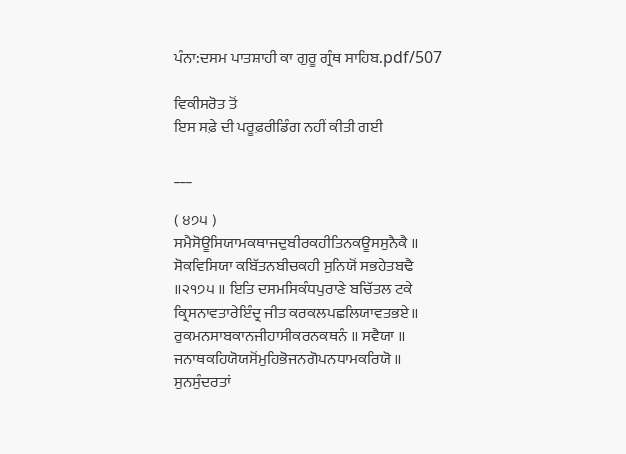ਪੰਨਾ:ਦਸਮ ਪਾਤਸ਼ਾਹੀ ਕਾ ਗੁਰੂ ਗ੍ਰੰਥ ਸਾਹਿਬ.pdf/507

ਵਿਕੀਸਰੋਤ ਤੋਂ
ਇਸ ਸਫ਼ੇ ਦੀ ਪਰੂਫ਼ਰੀਡਿੰਗ ਨਹੀਂ ਕੀਤੀ ਗਈ

___

( ੪੭੫ ) ਸਮੈਸੋਊਸਿਯਾਮਕਥਾਜਦੁਬੀਰਕਹੀਤਿਨਕਊਸਸੁਨੈਕੈ ॥ ਸੋਕਵਿਸਿਯਾ ਕਬਿੱਤਨਬੀਚਕਹੀ ਸੁਨਿਯੋਂ ਸਭਹੇਤਬਢੈ ॥੨੧੭੫ ॥ ਇਤਿ ਦਸਮਸਿਕੰਧਪੁਰਾਣੇ ਬਚਿੱਤਲ ਟਕੇ ਕ੍ਰਿਸਨਾਵਤਾਰੇਇੰਦ੍ਰ ਜੀਤ ਕਰਕਲਪਛਲਿਯਾਵਤਭਏ॥ ਰੁਕਮਨਸਾਬਕਾਨਜੀਹਾਸੀਕਰਨਕਥਨੰ ॥ ਸਵੈਯਾ ॥ ਜਨਾਥਕਹਿਯੋਯਸੋਂਮੁਹਿਭੋਜਨਗੋਪਨਧਾਮਕਰਿਯੋ ॥ ਸੁਨਸੁੰਦਰਤਾਂ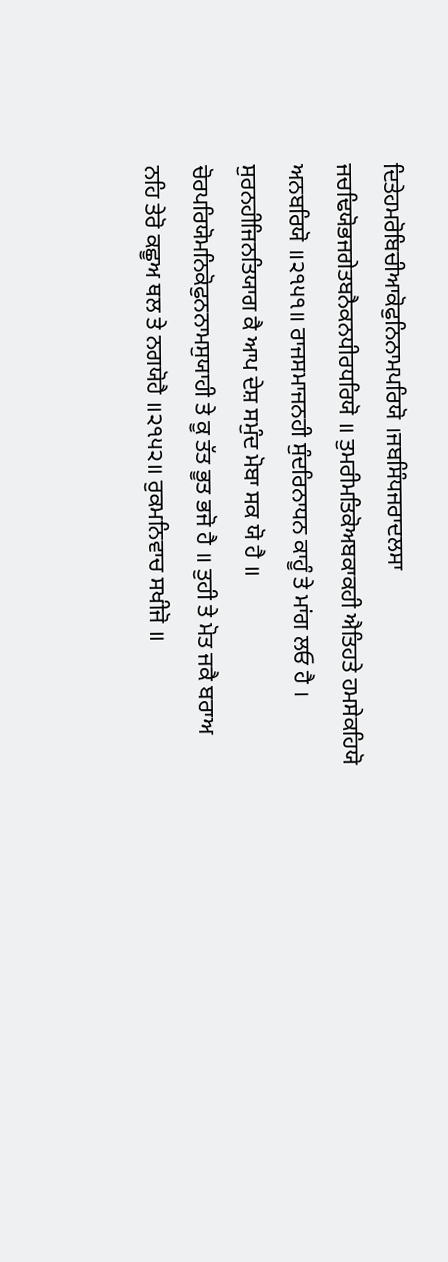ਦਿਤੇਹਮਰੋਬਿਚੀਆਕੋਫੁਨਿਨਾਮਪਰਿਯੋ ।ਜਬਸਿੰਧਜਰਾਦਲਸਾ ਜਚਢਿਯੋਭਜਗੇਤਬਨੈਕਨਧੀਰਧਰਿਯੋ ॥ ਤੁਮਰੀਮਤਿਕੋਅਬਕਾਕਹੀ ਐਤਿਹਤੇ ਹਮਸੇਕਹਿਯੋ ਅਨਬਰਿਯੋ ॥੨੧੫੧॥ ਰਾਜਸਮਾਜਨਹੀ ਸੁੰਦਰਿਨਾਧਨ ਕਾਹੂੰ ਤੇ ਮਾਂਗ ਲਓ ਹੈ । ਸੁਰਨਹੀਜਿਨਤਿਯਾਗ ਕੈ ਆਪ ਦੇਸ਼ ਸਮੁੰਦ ਮੋਬਾ ਸਕ ਯੋ ਹੈ ॥ ਚੋਰਪਰਿਯੋਮਨਿਕੋਫੁਨਨਾਮਸੁਯਾਹੀ ਤੇ ਕੂ ਤੱਤ ਭੂਤ ਭਜੋ ਹੈ ॥ ਤੁਹੀ ਤੇ ਮੋਤ ਜਕੈ ਬਰਾਅ ਨਹਿ ਤੇਰੋ ਕਛੂਅ ਥਲ ਤੇ ਨਗਯੋਹੈ ॥੨੧੫੨॥ ਰੁਕਮਨਿਵਾਚ ਸਖੀਜੋ ॥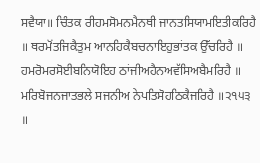ਸਵੈਯਾ॥ ਚਿੰਤਕ ਰੀਹਮਸੋਮਨਮੈਨਥੀ ਜਾਨਤਸਿਯਾਮਇਤੀਕਰਿਹੈ ॥ ਥਰਮੋਂਤਜਿਕੈਤੁਮ ਆਨਹਿਕੈਬਚਨਾਇਹੁਭਾਂਤਕ ਉੱਚਰਿਹੈ ॥ ਹਮਰੋਮਰਸੋਈਬਨਿਯੋਇਹ ਠਾਂਜੀਅਹੈਨਅਵੱਸਿਅਬੈਮਰਿਹੈ ॥ ਮਰਿਬੋਜਨਜਾਤਭਲੇ ਸਜਨੀਅ ਨੇਪਤਿਸੋਹਠਿਕੈਜਰਿਹੈ ॥੨੧੫੩ ॥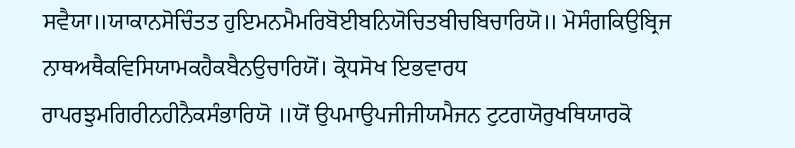ਸਵੈਯਾ॥ਯਾਕਾਨਸੋਚਿੰਤਤ ਹੁਇਮਨਮੈਮਰਿਬੋਈਬਨਿਯੋਚਿਤਬੀਚਬਿਚਾਰਿਯੋ॥ ਮੋਸੰਗਕਿਉਬ੍ਰਿਜ ਨਾਥਅਥੈਕਵਿਸਿਯਾਮਕਹੈਕਬੈਨਉਚਾਰਿਯੋਂ। ਕ੍ਰੋਧਸੋਖ ਇਭਵਾਰਧ ਰਾਪਰਝੁਮਗਿਰੀਨਹੀਨੈਕਸੰਭਾਰਿਯੋ ॥ਯੋਂ ਉਪਮਾਉਪਜੀਜੀਯਮੈਜਨ ਟੁਟਗਯੋਰੁਖਥਿਯਾਰਕੋ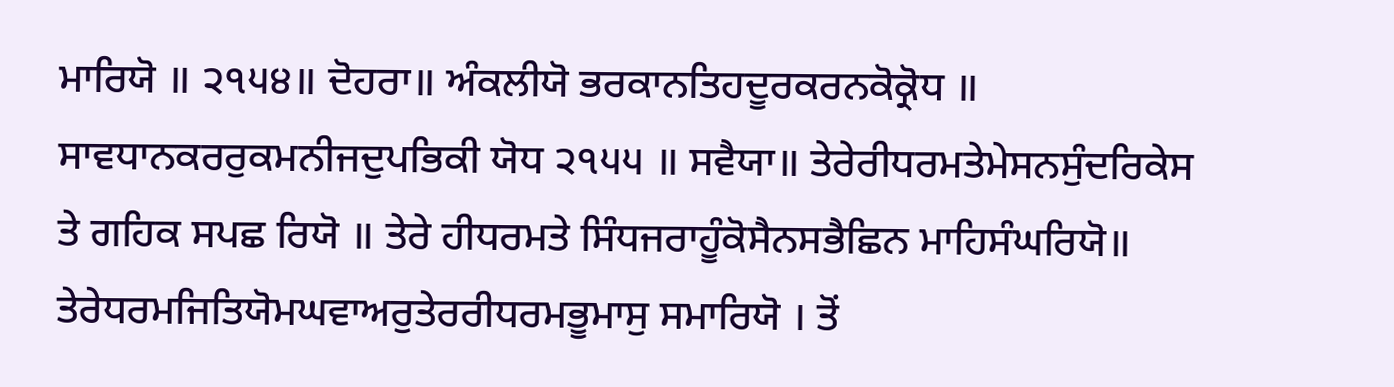ਮਾਰਿਯੋ ॥ ੨੧੫੪॥ ਦੋਹਰਾ॥ ਅੰਕਲੀਯੋ ਭਰਕਾਨਤਿਹਦੂਰਕਰਨਕੋਕ੍ਰੋਧ ॥ ਸਾਵਧਾਨਕਰਰੁਕਮਨੀਜਦੁਪਭਿਕੀ ਯੋਧ ੨੧੫੫ ॥ ਸਵੈਯਾ॥ ਤੇਰੇਰੀਧਰਮਤੇਮੇਸਨਸੁੰਦਰਿਕੇਸ ਤੇ ਗਹਿਕ ਸਪਛ ਰਿਯੋ ॥ ਤੇਰੇ ਹੀਧਰਮਤੇ ਸਿੰਧਜਰਾਹੂੰਕੋਸੈਨਸਭੈਛਿਨ ਮਾਹਿਸੰਘਰਿਯੋ॥ ਤੇਰੇਧਰਮਜਿਤਿਯੋਮਘਵਾਅਰੁਤੇਰਰੀਧਰਮਭੂਮਾਸੁ ਸਮਾਰਿਯੋ । ਤੋਂ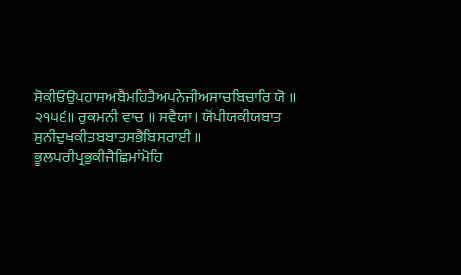ਸੋਕੀਓਉਪਹਾਸਅਬੈਮਹਿਤੈਅਪਨੇਜੀਅਸਾਚਬਿਚਾਰਿ ਯੋ ॥ ੨੧੫੬॥ ਰੁਕਮਨੀ ਵਾਚ ॥ ਸਵੈਯਾ। ਯੋਂਪੀਯਕੀਯਬਾਤ ਸੁਨੀਦੁਖਕੀਤਬਬਾਤਸਭੈਬਿਸਰਾਈ ॥ ਭੂਲਪਰੀਪ੍ਰਭੁਕੀਜੈਛਿਮਾਂਮੋਹਿ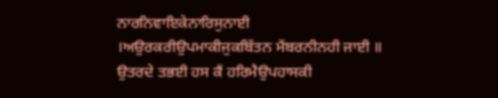ਨਾਰਨਿਵਾਇਕੇਨਾਰਿਸੁਨਾਈ ।ਅਉਰਕਰੀਉਪਮਾਕੀਜੁਕਬਿੱਤਨ ਮੈਂਬਰਨੀਨਹੀ ਜਾਈ ॥ ਉਤਰਦੇ ਤਭਈ ਹਸ ਕੈਂ ਹਰਿਮੈਉਪਹਾਸਕੀ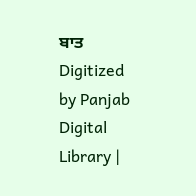ਬਾਤ Digitized by Panjab Digital Library |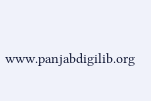www.panjabdigilib.org